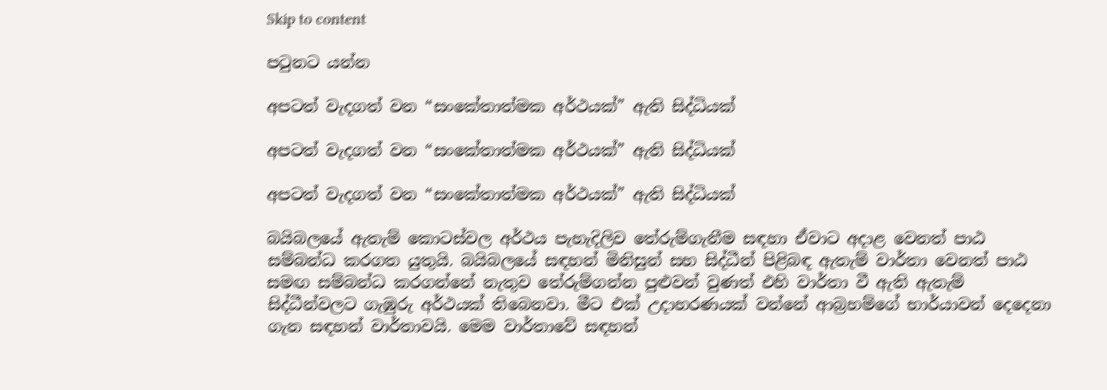Skip to content

පටුනට යන්න

අපටත් වැදගත් වන “සංකේතාත්මක අර්ථයක්” ඇති සිද්ධියක්

අපටත් වැදගත් වන “සංකේතාත්මක අර්ථයක්” ඇති සිද්ධියක්

අපටත් වැදගත් වන “සංකේතාත්මක අර්ථයක්” ඇති සිද්ධියක්

බයිබලයේ ඇතැම් කොටස්වල අර්ථය පැහැදිලිව තේරුම්ගැනීම සඳහා ඒවාට අදාළ වෙනත් පාඨ සම්බන්ධ කරගත යුතුයි. බයිබලයේ සඳහන් මිනිසුන් සහ සිද්ධීන් පිළිබඳ ඇතැම් වාර්තා වෙනත් පාඨ සමඟ සම්බන්ධ කරගන්නේ නැතුව තේරුම්ගන්න පුළුවන් වුණත් එහි වාර්තා වී ඇති ඇතැම් සිද්ධීන්වලට ගැඹුරු අර්ථයක් තිබෙනවා. මීට එක් උදාහරණයක් වන්නේ ආබ්‍රහම්ගේ භාර්යාවන් දෙදෙනා ගැන සඳහන් වාර්තාවයි. මෙම වාර්තාවේ සඳහන්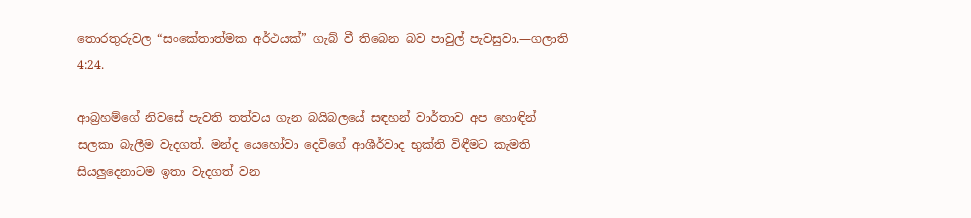තොරතුරුවල “සංකේතාත්මක අර්ථයක්” ගැබ් වී තිබෙන බව පාවුල් පැවසුවා.—ගලාති 4:24.

ආබ්‍රහම්ගේ නිවසේ පැවති තත්වය ගැන බයිබලයේ සඳහන් වාර්තාව අප හොඳින් සලකා බැලීම වැදගත්. මන්ද යෙහෝවා දෙවිගේ ආශීර්වාද භුක්ති විඳීමට කැමති සියලුදෙනාටම ඉතා වැදගත් වන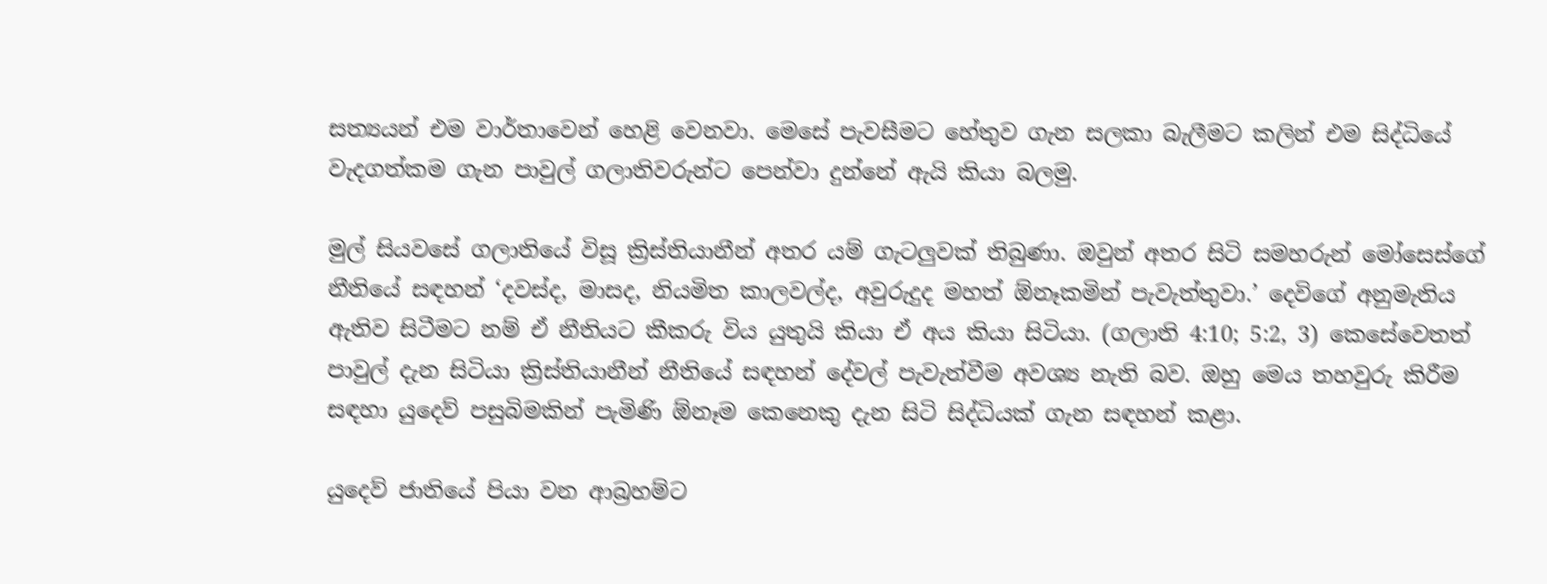සත්‍යයන් එම වාර්තාවෙන් හෙළි වෙනවා. මෙසේ පැවසීමට හේතුව ගැන සලකා බැලීමට කලින් එම සිද්ධියේ වැදගත්කම ගැන පාවුල් ගලාතිවරුන්ට පෙන්වා දුන්නේ ඇයි කියා බලමු.

මුල් සියවසේ ගලාතියේ විසූ ක්‍රිස්තියානීන් අතර යම් ගැටලුවක් තිබුණා. ඔවුන් අතර සිටි සමහරුන් මෝසෙස්ගේ නීතියේ සඳහන් ‘දවස්ද, මාසද, නියමිත කාලවල්ද, අවුරුදුද මහත් ඕනෑකමින් පැවැත්තුවා.’ දෙවිගේ අනුමැතිය ඇතිව සිටීමට නම් ඒ නීතියට කීකරු විය යුතුයි කියා ඒ අය කියා සිටියා. (ගලාති 4:10; 5:2, 3) කෙසේවෙතත් පාවුල් දැන සිටියා ක්‍රිස්තියානීන් නීතියේ සඳහන් දේවල් පැවැත්වීම අවශ්‍ය නැති බව. ඔහු මෙය තහවුරු කිරීම සඳහා යුදෙව් පසුබිමකින් පැමිණි ඕනෑම කෙනෙකු දැන සිටි සිද්ධියක් ගැන සඳහන් කළා.

යුදෙව් ජාතියේ පියා වන ආබ්‍රහම්ට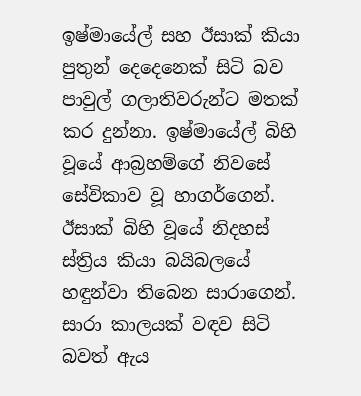ඉෂ්මායේල් සහ ඊසාක් කියා පුතුන් දෙදෙනෙක් සිටි බව පාවුල් ගලාතිවරුන්ට මතක් කර දුන්නා. ඉෂ්මායේල් බිහි වූයේ ආබ්‍රහම්ගේ නිවසේ සේවිකාව වූ හාගර්ගෙන්. ඊසාක් බිහි වූයේ නිදහස් ස්ත්‍රිය කියා බයිබලයේ හඳුන්වා තිබෙන සාරාගෙන්. සාරා කාලයක් වඳව සිටි බවත් ඇය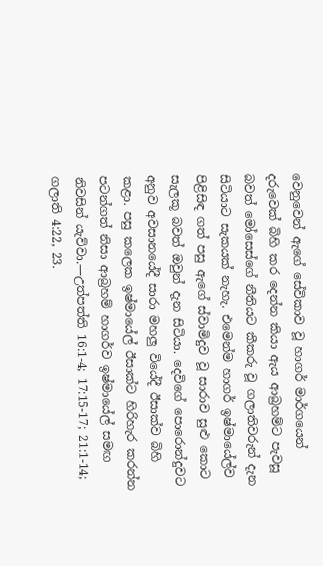වෙනුවෙන් ඇගේ සේවිකාව වූ හාගර් මාර්ගයෙන් දරුවෙක් බිහි කර දෙන්න කියා ඇය ආබ්‍රහම්ට පැවසූ බවත් මෝසෙස්ගේ නීතියට කීකරු වූ ගලාතිවරුන් දැන සිටියාට සැකයක් නැහැ. එමෙන්ම හාගර් ඉෂ්මායේල්ව පිළිසිඳ ගත් පසු ඇගේ ස්වාමිදුව වූ සාරාව සුළු කොට සැලකූ බවත් ඔවුන් දැන සිටියා. දෙවිගේ පොරොන්දුවට අනුව අවසානයේදී සාරා මහලු වියේදී ඊසාක්ව බිහි කළා. පසු කලෙක ඉෂ්මායේල් ඊසාක්ට හිරිහැර කරන්න පටන්ගත් නිසා ආබ්‍රහම් හාගර්ව ඉෂ්මායේල් සමඟ නිවසින් යැව්වා.—උත්පත්ති 16:1-4; 17:15-17; 21:1-14; ගලාති 4:22, 23.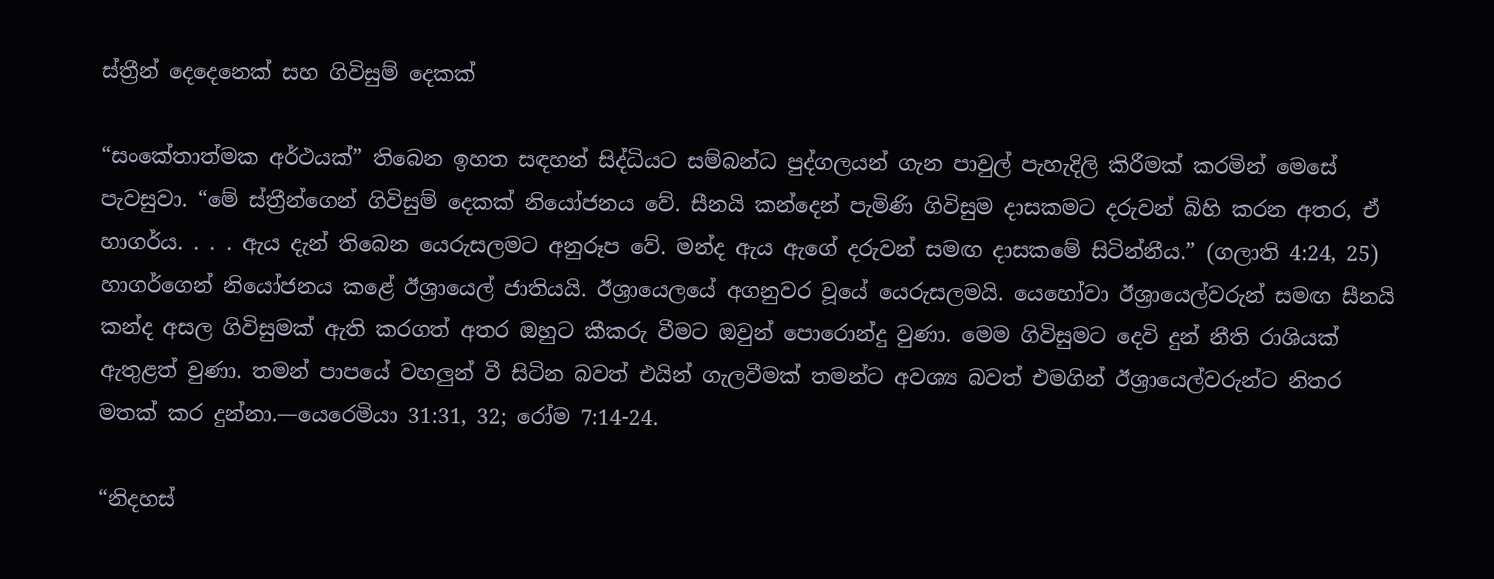ස්ත්‍රීන් දෙදෙනෙක් සහ ගිවිසුම් දෙකක්

“සංකේතාත්මක අර්ථයක්” තිබෙන ඉහත සඳහන් සිද්ධියට සම්බන්ධ පුද්ගලයන් ගැන පාවුල් පැහැදිලි කිරීමක් කරමින් මෙසේ පැවසුවා. “මේ ස්ත්‍රීන්ගෙන් ගිවිසුම් දෙකක් නියෝජනය වේ. සීනයි කන්දෙන් පැමිණි ගිවිසුම දාසකමට දරුවන් බිහි කරන අතර, ඒ හාගර්ය. . . . ඇය දැන් තිබෙන යෙරුසලමට අනුරූප වේ. මන්ද ඇය ඇගේ දරුවන් සමඟ දාසකමේ සිටින්නීය.” (ගලාති 4:24, 25) හාගර්ගෙන් නියෝජනය කළේ ඊශ්‍රායෙල් ජාතියයි. ඊශ්‍රායෙලයේ අගනුවර වූයේ යෙරුසලමයි. යෙහෝවා ඊශ්‍රායෙල්වරුන් සමඟ සීනයි කන්ද අසල ගිවිසුමක් ඇති කරගත් අතර ඔහුට කීකරු වීමට ඔවුන් පොරොන්දු වුණා. මෙම ගිවිසුමට දෙවි දුන් නීති රාශියක් ඇතුළත් වුණා. තමන් පාපයේ වහලුන් වී සිටින බවත් එයින් ගැලවීමක් තමන්ට අවශ්‍ය බවත් එමගින් ඊශ්‍රායෙල්වරුන්ට නිතර මතක් කර දුන්නා.—යෙරෙමියා 31:31, 32; රෝම 7:14-24.

“නිදහස්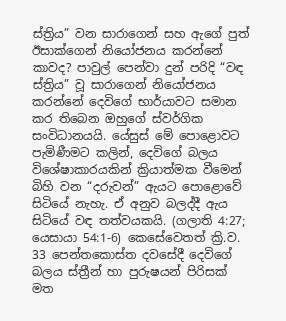ස්ත්‍රිය” වන සාරාගෙන් සහ ඇගේ පුත් ඊසාක්ගෙන් නියෝජනය කරන්නේ කාවද? පාවුල් පෙන්වා දුන් පරිදි “වඳ ස්ත්‍රිය” වූ සාරාගෙන් නියෝජනය කරන්නේ දෙවිගේ භාර්යාවට සමාන කර තිබෙන ඔහුගේ ස්වර්ගික සංවිධානයයි. යේසුස් මේ පොළොවට පැමිණීමට කලින්, දෙවිගේ බලය විශේෂාකාරයකින් ක්‍රියාත්මක වීමෙන් බිහි වන “දරුවන්” ඇයට පොළොවේ සිටියේ නැහැ. ඒ අනුව බලද්දී ඇය සිටියේ වඳ තත්වයකයි. (ගලාති 4:27; යෙසායා 54:1-6) කෙසේවෙතත් ක්‍රි.ව. 33 පෙන්තකොස්ත දවසේදී දෙවිගේ බලය ස්ත්‍රීන් හා පුරුෂයන් පිරිසක් මත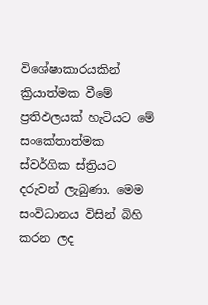විශේෂාකාරයකින් ක්‍රියාත්මක වීමේ ප්‍රතිඵලයක් හැටියට මේ සංකේතාත්මක ස්වර්ගික ස්ත්‍රියට දරුවන් ලැබුණා. මෙම සංවිධානය විසින් බිහි කරන ලද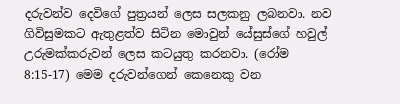දරුවන්ව දෙවිගේ පුත්‍රයන් ලෙස සලකනු ලබනවා. නව ගිවිසුමකට ඇතුළත්ව සිටින මොවුන් යේසුස්ගේ හවුල් උරුමක්කරුවන් ලෙස කටයුතු කරනවා. (රෝම 8:15-17) මෙම දරුවන්ගෙන් කෙනෙකු වන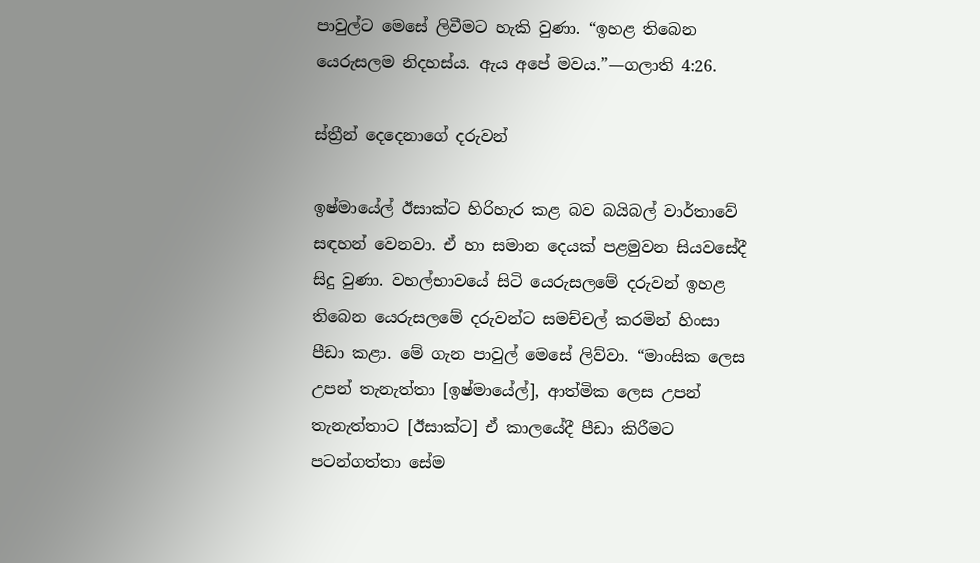පාවුල්ට මෙසේ ලිවීමට හැකි වුණා. “ඉහළ තිබෙන යෙරුසලම නිදහස්ය. ඇය අපේ මවය.”—ගලාති 4:26.

ස්ත්‍රීන් දෙදෙනාගේ දරුවන්

ඉෂ්මායේල් ඊසාක්ට හිරිහැර කළ බව බයිබල් වාර්තාවේ සඳහන් වෙනවා. ඒ හා සමාන දෙයක් පළමුවන සියවසේදී සිදු වුණා. වහල්භාවයේ සිටි යෙරුසලමේ දරුවන් ඉහළ තිබෙන යෙරුසලමේ දරුවන්ට සමච්චල් කරමින් හිංසා පීඩා කළා. මේ ගැන පාවුල් මෙසේ ලිව්වා. “මාංසික ලෙස උපන් තැනැත්තා [ඉෂ්මායේල්], ආත්මික ලෙස උපන් තැනැත්තාට [ඊසාක්ට] ඒ කාලයේදී පීඩා කිරීමට පටන්ගත්තා සේම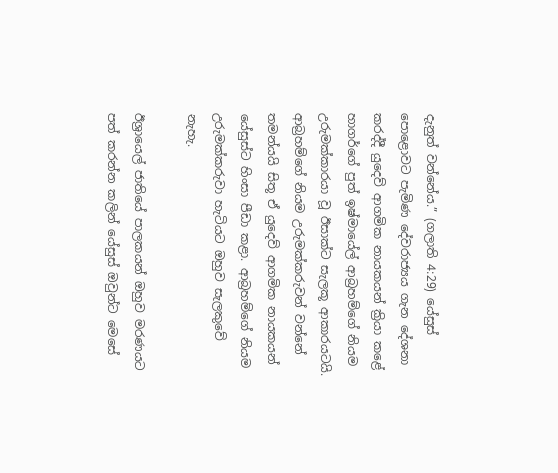දැනුත් වන්නේය.” (ගලාති 4:29) යේසුස් පොළොවට පැමිණ දේවරාජ්‍යය ගැන දේශනා කරද්දී යුදෙව් ආගමික නායකයන් ක්‍රියා කළේ හාගර්ගේ පුත් ඉෂ්මායේල් ආබ්‍රහම්ගේ නියම උරුමක්කාරයා වූ ඊසාක්ට සැලකූ ආකාරයටයි. ආබ්‍රහම්ගේ නියම උරුමක්කරුවන් වන්නේ තමන්යයි සිතූ ඒ යුදෙව් ආගමික නායකයන් යේසුස්ට හිංසා පීඩා කළා. ආබ්‍රහම්ගේ නියම උරුමක්කරුවා හැටියට ඔහුව සැලකුවේ නැහැ.

ඊශ්‍රායෙල් ජාතියේ පාලකයන් ඔහුව මරණයට පත් කරන්න කලින් යේසුස් ඔවුන්ට මෙසේ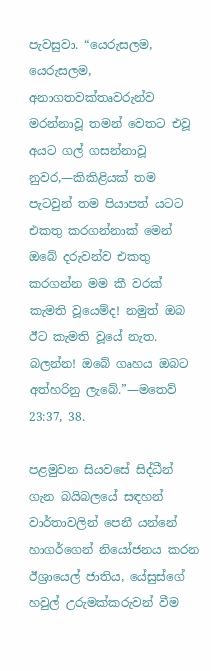පැවසුවා. “යෙරුසලම, යෙරුසලම, අනාගතවක්තෘවරුන්ව මරන්නාවූ තමන් වෙතට එවූ අයට ගල් ගසන්නාවූ නුවර,—කිකිළියක් තම පැටවුන් තම පියාපත් යටට එකතු කරගන්නාක් මෙන් ඔබේ දරුවන්ව එකතු කරගන්න මම කී වරක් කැමති වූයෙම්ද! නමුත් ඔබ ඊට කැමති වූයේ නැත. බලන්න! ඔබේ ගෘහය ඔබට අත්හරිනු ලැබේ.”—මතෙව් 23:37, 38.

පළමුවන සියවසේ සිද්ධීන් ගැන බයිබලයේ සඳහන් වාර්තාවලින් පෙනී යන්නේ හාගර්ගෙන් නියෝජනය කරන ඊශ්‍රායෙල් ජාතිය, යේසුස්ගේ හවුල් උරුමක්කරුවන් වීම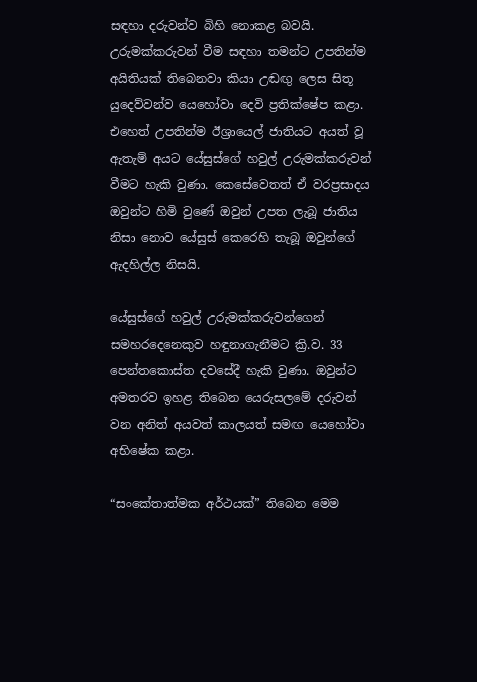සඳහා දරුවන්ව බිහි නොකළ බවයි. උරුමක්කරුවන් වීම සඳහා තමන්ට උපතින්ම අයිතියක් තිබෙනවා කියා උඬඟු ලෙස සිතූ යුදෙව්වන්ව යෙහෝවා දෙවි ප්‍රතික්ෂේප කළා. එහෙත් උපතින්ම ඊශ්‍රායෙල් ජාතියට අයත් වූ ඇතැම් අයට යේසුස්ගේ හවුල් උරුමක්කරුවන් වීමට හැකි වුණා. කෙසේවෙතත් ඒ වරප්‍රසාදය ඔවුන්ට හිමි වුණේ ඔවුන් උපත ලැබූ ජාතිය නිසා නොව යේසුස් කෙරෙහි තැබූ ඔවුන්ගේ ඇදහිල්ල නිසයි.

යේසුස්ගේ හවුල් උරුමක්කරුවන්ගෙන් සමහරදෙනෙකුව හඳුනාගැනීමට ක්‍රි.ව. 33 පෙන්තකොස්ත දවසේදී හැකි වුණා. ඔවුන්ට අමතරව ඉහළ තිබෙන යෙරුසලමේ දරුවන් වන අනිත් අයවත් කාලයත් සමඟ යෙහෝවා අභිෂේක කළා.

“සංකේතාත්මක අර්ථයක්” තිබෙන මෙම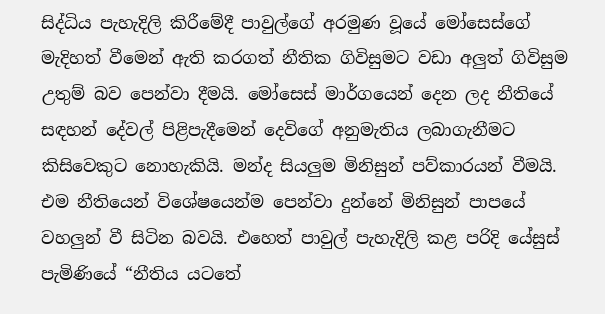සිද්ධිය පැහැදිලි කිරීමේදී පාවුල්ගේ අරමුණ වූයේ මෝසෙස්ගේ මැදිහත් වීමෙන් ඇති කරගත් නීතික ගිවිසුමට වඩා අලුත් ගිවිසුම උතුම් බව පෙන්වා දීමයි. මෝසෙස් මාර්ගයෙන් දෙන ලද නීතියේ සඳහන් දේවල් පිළිපැදීමෙන් දෙවිගේ අනුමැතිය ලබාගැනීමට කිසිවෙකුට නොහැකියි. මන්ද සියලුම මිනිසුන් පව්කාරයන් වීමයි. එම නීතියෙන් විශේෂයෙන්ම පෙන්වා දුන්නේ මිනිසුන් පාපයේ වහලුන් වී සිටින බවයි. එහෙත් පාවුල් පැහැදිලි කළ පරිදි යේසුස් පැමිණියේ “නීතිය යටතේ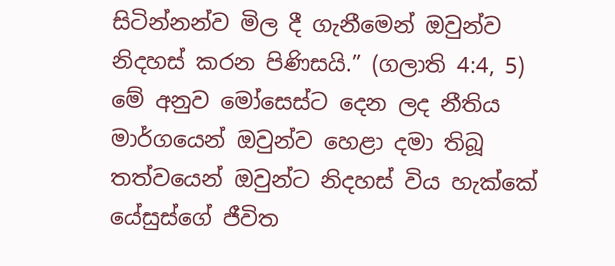සිටින්නන්ව මිල දී ගැනීමෙන් ඔවුන්ව නිදහස් කරන පිණිසයි.” (ගලාති 4:4, 5) මේ අනුව මෝසෙස්ට දෙන ලද නීතිය මාර්ගයෙන් ඔවුන්ව හෙළා දමා තිබූ තත්වයෙන් ඔවුන්ට නිදහස් විය හැක්කේ යේසුස්ගේ ජීවිත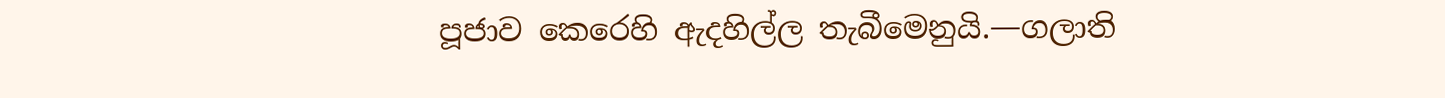පූජාව කෙරෙහි ඇදහිල්ල තැබීමෙනුයි.—ගලාති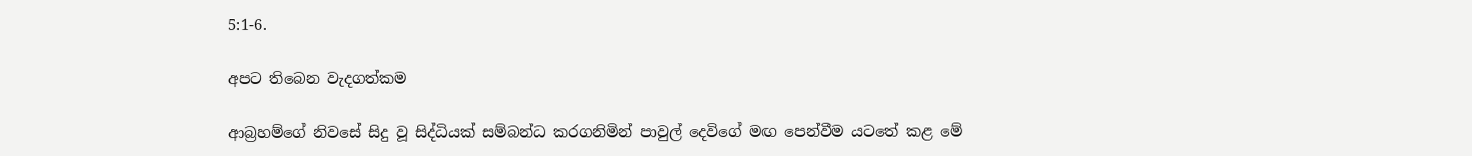5:1-6.

අපට තිබෙන වැදගත්කම

ආබ්‍රහම්ගේ නිවසේ සිදු වූ සිද්ධියක් සම්බන්ධ කරගනිමින් පාවුල් දෙවිගේ මඟ පෙන්වීම යටතේ කළ මේ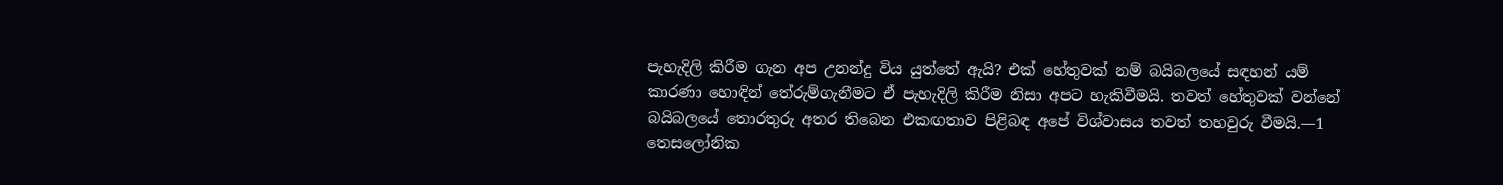පැහැදිලි කිරීම ගැන අප උනන්දු විය යුත්තේ ඇයි? එක් හේතුවක් නම් බයිබලයේ සඳහන් යම් කාරණා හොඳින් තේරුම්ගැනීමට ඒ පැහැදිලි කිරීම නිසා අපට හැකිවීමයි. තවත් හේතුවක් වන්නේ බයිබලයේ තොරතුරු අතර තිබෙන එකඟතාව පිළිබඳ අපේ විශ්වාසය තවත් තහවුරු වීමයි.—1 තෙසලෝනික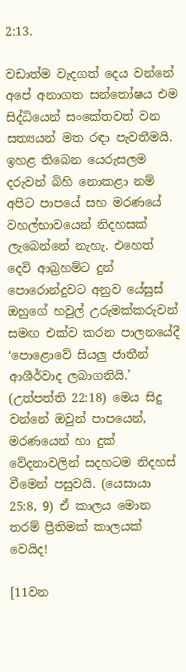2:13.

වඩාත්ම වැදගත් දෙය වන්නේ අපේ අනාගත සන්තෝෂය එම සිද්ධියෙන් සංකේතවත් වන සත්‍යයන් මත රඳා පැවතීමයි. ඉහළ තිබෙන යෙරුසලම දරුවන් බිහි නොකළා නම් අපිට පාපයේ සහ මරණයේ වහල්භාවයෙන් නිදහසක් ලැබෙන්නේ නැහැ. එහෙත් දෙවි ආබ්‍රහම්ට දුන් පොරොන්දුවට අනුව යේසුස් ඔහුගේ හවුල් උරුමක්කරුවන් සමඟ එක්ව කරන පාලනයේදී ‘පොළොවේ සියලු ජාතීන් ආශීර්වාද ලබාගනියි.’ (උත්පත්ති 22:18) මෙය සිදු වන්නේ ඔවුන් පාපයෙන්, මරණයෙන් හා දුක් වේදනාවලින් සදහටම නිදහස් වීමෙන් පසුවයි. (යෙසායා 25:8, 9) ඒ කාලය මොන තරම් ප්‍රීතිමක් කාලයක් වෙයිද!

[11වන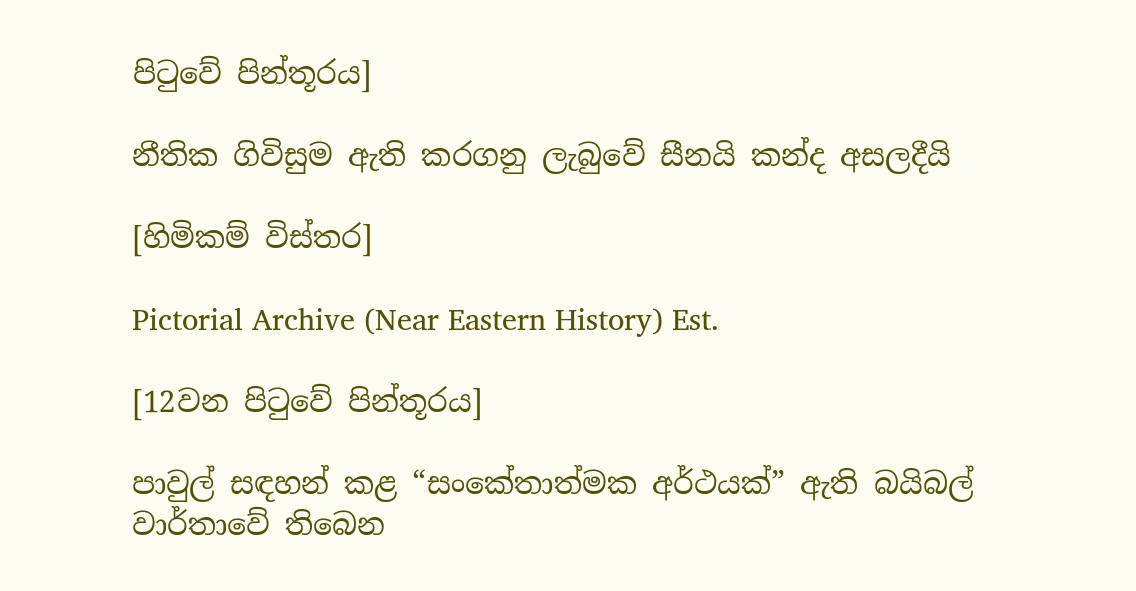පිටුවේ පින්තූරය]

නීතික ගිවිසුම ඇති කරගනු ලැබුවේ සීනයි කන්ද අසලදීයි

[හිමිකම් විස්තර]

Pictorial Archive (Near Eastern History) Est.

[12වන පිටුවේ පින්තූරය]

පාවුල් සඳහන් කළ “සංකේතාත්මක අර්ථයක්” ඇති බයිබල් වාර්තාවේ තිබෙන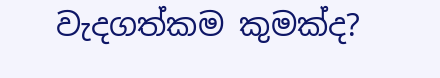වැදගත්කම කුමක්ද?